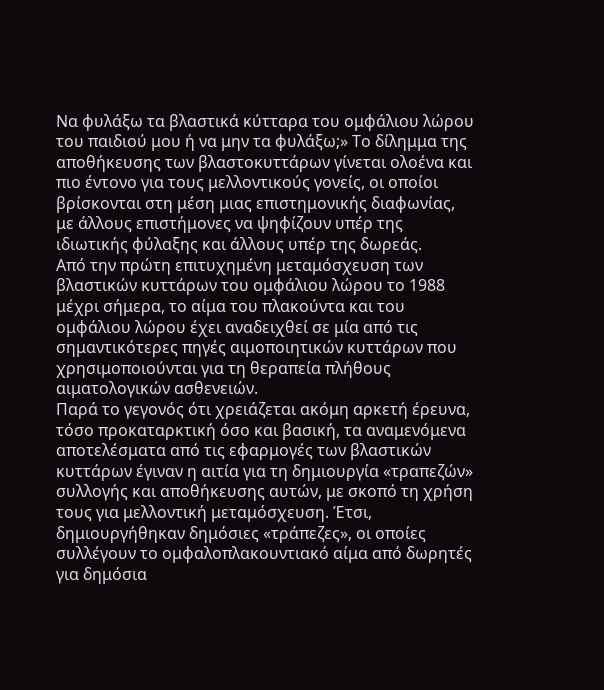Να φυλάξω τα βλαστικά κύτταρα του ομφάλιου λώρου του παιδιού μου ή να μην τα φυλάξω;» Το δίλημμα της αποθήκευσης των βλαστοκυττάρων γίνεται ολοένα και πιο έντονο για τους μελλοντικούς γονείς, οι οποίοι βρίσκονται στη μέση μιας επιστημονικής διαφωνίας, με άλλους επιστήμονες να ψηφίζουν υπέρ της ιδιωτικής φύλαξης και άλλους υπέρ της δωρεάς.
Από την πρώτη επιτυχημένη μεταμόσχευση των βλαστικών κυττάρων του ομφάλιου λώρου το 1988 μέχρι σήμερα, το αίμα του πλακούντα και του ομφάλιου λώρου έχει αναδειχθεί σε μία από τις σημαντικότερες πηγές αιμοποιητικών κυττάρων που χρησιμοποιούνται για τη θεραπεία πλήθους αιματολογικών ασθενειών.
Παρά το γεγονός ότι χρειάζεται ακόμη αρκετή έρευνα, τόσο προκαταρκτική όσο και βασική, τα αναμενόμενα αποτελέσματα από τις εφαρμογές των βλαστικών κυττάρων έγιναν η αιτία για τη δημιουργία «τραπεζών» συλλογής και αποθήκευσης αυτών, με σκοπό τη χρήση τους για μελλοντική μεταμόσχευση. Έτσι, δημιουργήθηκαν δημόσιες «τράπεζες», οι οποίες συλλέγουν το ομφαλοπλακουντιακό αίμα από δωρητές για δημόσια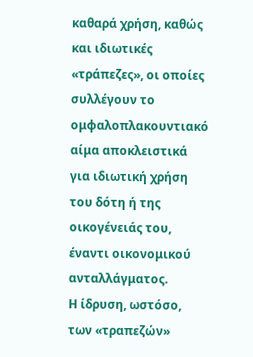καθαρά χρήση, καθώς και ιδιωτικές «τράπεζες», οι οποίες συλλέγουν το ομφαλοπλακουντιακό αίμα αποκλειστικά για ιδιωτική χρήση του δότη ή της οικογένειάς του, έναντι οικονομικού ανταλλάγματος.
Η ίδρυση, ωστόσο, των «τραπεζών»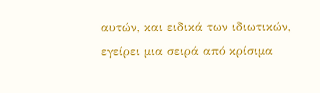αυτών, και ειδικά των ιδιωτικών, εγείρει μια σειρά από κρίσιμα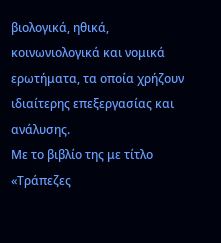βιολογικά, ηθικά, κοινωνιολογικά και νομικά ερωτήματα, τα οποία χρήζουν ιδιαίτερης επεξεργασίας και ανάλυσης.
Με το βιβλίο της με τίτλο «Τράπεζες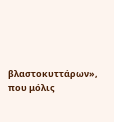βλαστοκυττάρων», που μόλις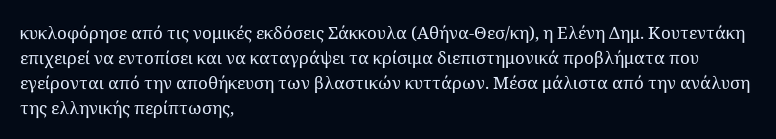κυκλοφόρησε από τις νομικές εκδόσεις Σάκκουλα (Αθήνα-Θεσ/κη), η Ελένη Δημ. Κουτεντάκη επιχειρεί να εντοπίσει και να καταγράψει τα κρίσιμα διεπιστημονικά προβλήματα που εγείρονται από την αποθήκευση των βλαστικών κυττάρων. Μέσα μάλιστα από την ανάλυση της ελληνικής περίπτωσης,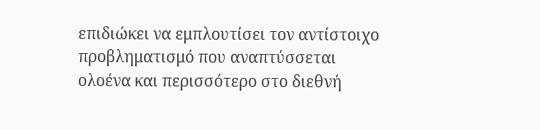επιδιώκει να εμπλουτίσει τον αντίστοιχο προβληματισμό που αναπτύσσεται ολοένα και περισσότερο στο διεθνή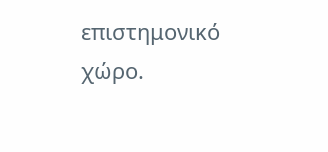επιστημονικό χώρο.